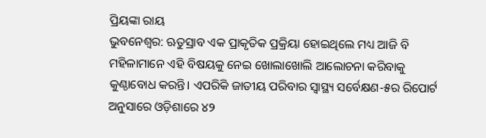ପ୍ରିୟଙ୍କା ରାୟ
ଭୁବନେଶ୍ୱର: ଋତୁସ୍ରାବ ଏକ ପ୍ରାକୃତିକ ପ୍ରକ୍ରିୟା ହୋଇଥିଲେ ମଧ୍ୟ ଆଜି ବି ମହିଳାମାନେ ଏହି ବିଷୟକୁ ନେଇ ଖୋଲାଖୋଲି ଆଲୋଚନା କରିବାକୁ କୁଣ୍ଠାବୋଧ କରନ୍ତି। ଏପରିକି ଜାତୀୟ ପରିବାର ସ୍ୱାସ୍ଥ୍ୟ ସର୍ବେକ୍ଷଣ-୫ର ରିପୋର୍ଟ ଅନୁସାରେ ଓଡ଼ିଶାରେ ୪୨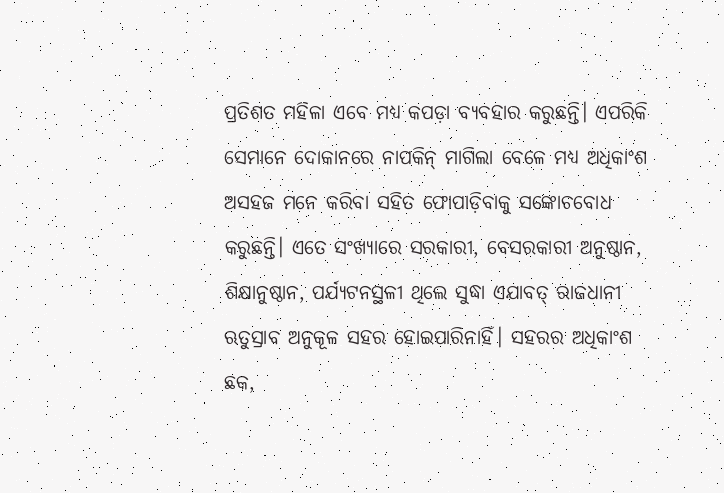ପ୍ରତିଶତ ମହିଳା ଏବେ ମଧ୍ୟ କପଡ଼ା ବ୍ୟବହାର କରୁଛନ୍ତି। ଏପରିକି ସେମାନେ ଦୋକାନରେ ନାପକିନ୍ ମାଗିଲା ବେଳେ ମଧ୍ୟ ଅଧିକାଂଶ ଅସହଜ ମନେ କରିବା ସହିତ ଫୋପାଡ଼ିବାକୁ ସଙ୍କୋଚବୋଧ କରୁଛନ୍ତି। ଏତେ ସଂଖ୍ୟାରେ ସରକାରୀ, ବେସରକାରୀ ଅନୁଷ୍ଠାନ, ଶିକ୍ଷାନୁଷ୍ଠାନ, ପର୍ଯ୍ୟଟନସ୍ଥଳୀ ଥିଲେ ସୁଦ୍ଧା ଏଯାବତ୍ ରାଜଧାନୀ ଋତୁସ୍ରାବ ଅନୁକୂଳ ସହର ହୋଇପାରିନାହିଁ। ସହରର ଅଧିକାଂଶ ଛକ,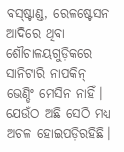ବସ୍ଷ୍ଟାଣ୍ଡ, ରେଳଷ୍ଟେସନ ଆଦିରେ ଥିବା ଶୌଚାଳୟଗୁଡ଼ିକରେ ସାନିଟାରି ନାପକିନ୍ ଭେଣ୍ଡିଂ ମେସିନ ନାହିଁ। ଯେଉଁଠ ଅଛି ସେଠି ମଧ୍ୟ ଅଚଳ ହୋଇପଡ଼ିରହିଛି।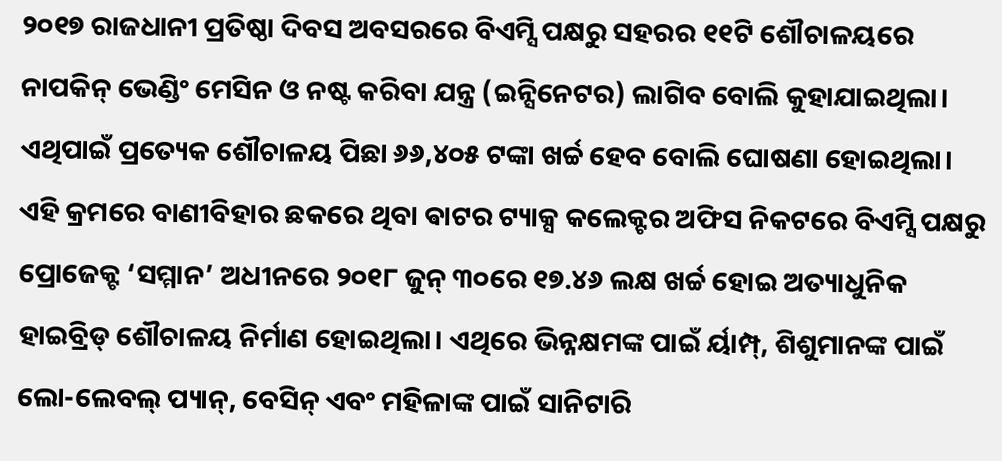୨୦୧୭ ରାଜଧାନୀ ପ୍ରତିଷ୍ଠା ଦିବସ ଅବସରରେ ବିଏମ୍ସି ପକ୍ଷରୁ ସହରର ୧୧ଟି ଶୌଚାଳୟରେ ନାପକିନ୍ ଭେଣ୍ଡିଂ ମେସିନ ଓ ନଷ୍ଟ କରିବା ଯନ୍ତ୍ର (ଇନ୍ସିନେଟର) ଲାଗିବ ବୋଲି କୁହାଯାଇଥିଲା। ଏଥିପାଇଁ ପ୍ରତ୍ୟେକ ଶୌଚାଳୟ ପିଛା ୬୬,୪୦୫ ଟଙ୍କା ଖର୍ଚ୍ଚ ହେବ ବୋଲି ଘୋଷଣା ହୋଇଥିଲା। ଏହି କ୍ରମରେ ବାଣୀବିହାର ଛକରେ ଥିବା ଵାଟର ଟ୍ୟାକ୍ସ କଲେକ୍ଟର ଅଫିସ ନିକଟରେ ବିଏମ୍ସି ପକ୍ଷରୁ ପ୍ରୋଜେକ୍ଟ ‘ସମ୍ମାନ’ ଅଧୀନରେ ୨୦୧୮ ଜୁନ୍ ୩୦ରେ ୧୭.୪୬ ଲକ୍ଷ ଖର୍ଚ୍ଚ ହୋଇ ଅତ୍ୟାଧୁନିକ ହାଇବ୍ରିଡ୍ ଶୌଚାଳୟ ନିର୍ମାଣ ହୋଇଥିଲା। ଏଥିରେ ଭିନ୍ନକ୍ଷମଙ୍କ ପାଇଁ ର୍ୟାମ୍ପ୍, ଶିଶୁମାନଙ୍କ ପାଇଁ ଲୋ-ଲେବଲ୍ ପ୍ୟାନ୍, ବେସିନ୍ ଏବଂ ମହିଳାଙ୍କ ପାଇଁ ସାନିଟାରି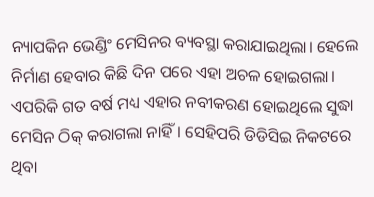ନ୍ୟାପକିନ ଭେଣ୍ଡିଂ ମେସିନର ବ୍ୟବସ୍ଥା କରାଯାଇଥିଲା। ହେଲେ ନିର୍ମାଣ ହେବାର କିଛି ଦିନ ପରେ ଏହା ଅଚଳ ହୋଇଗଲା। ଏପରିକି ଗତ ବର୍ଷ ମଧ୍ୟ ଏହାର ନବୀକରଣ ହୋଇଥିଲେ ସୁଦ୍ଧା ମେସିନ ଠିକ୍ କରାଗଲା ନାହିଁ। ସେହିପରି ଡିଡିସିଇ ନିକଟରେ ଥିବା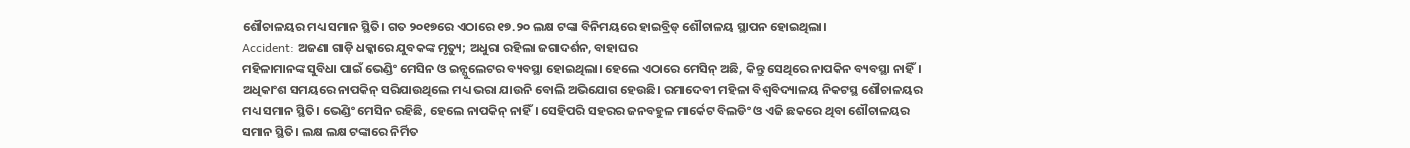ଶୌଚାଳୟର ମଧ୍ୟ ସମାନ ସ୍ଥିତି। ଗତ ୨୦୧୭ରେ ଏଠାରେ ୧୭.୨୦ ଲକ୍ଷ ଟଙ୍କା ବିନିମୟରେ ହାଇବ୍ରିଡ୍ ଶୌଚାଳୟ ସ୍ଥାପନ ହୋଇଥିଲା।
Accident: ଅଜଣା ଗାଡ଼ି ଧକ୍କାରେ ଯୁବକଙ୍କ ମୃତ୍ୟୁ; ଅଧୁରା ରହିଲା ଜଗାଦର୍ଶନ, ବାହାଘର
ମହିଳାମାନଙ୍କ ସୁବିଧା ପାଇଁ ଭେଣ୍ଡିଂ ମେସିନ ଓ ଇନ୍ସୁଲେଟର ବ୍ୟବସ୍ଥା ହୋଇଥିଲା। ହେଲେ ଏଠାରେ ମେସିନ୍ ଅଛି, କିନ୍ତୁ ସେଥିରେ ନାପକିନ ବ୍ୟବସ୍ଥା ନାହିଁ। ଅଧିକାଂଶ ସମୟରେ ନାପକିନ୍ ସରିଯାଉଥିଲେ ମଧ୍ୟ ଭରା ଯାଉନି ବୋଲି ଅଭିଯୋଗ ହେଉଛି। ରମାଦେବୀ ମହିଳା ବିଶ୍ୱବିଦ୍ୟାଳୟ ନିକଟସ୍ଥ ଶୌଚାଳୟର ମଧ୍ୟ ସମାନ ସ୍ଥିତି। ଭେଣ୍ଡିଂ ମେସିନ ରହିଛି, ହେଲେ ନାପକିନ୍ ନାହିଁ। ସେହିପରି ସହରର ଜନବହୁଳ ମାର୍କେଟ ବିଲଡିଂ ଓ ଏଜି ଛକରେ ଥିବା ଶୌଚାଳୟର ସମାନ ସ୍ଥିତି। ଲକ୍ଷ ଲକ୍ଷ ଟଙ୍କାରେ ନିର୍ମିତ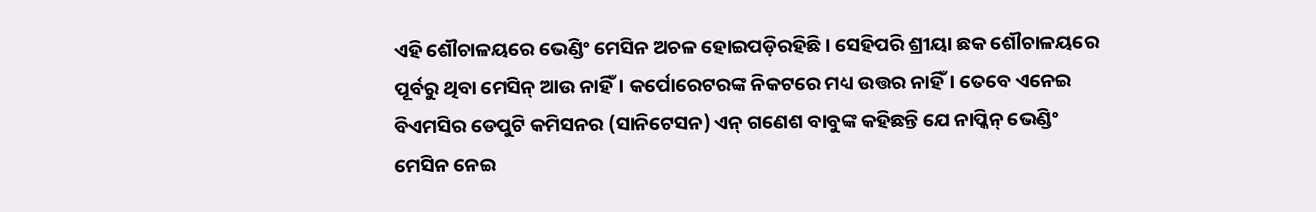ଏହି ଶୌଚାଳୟରେ ଭେଣ୍ଡିଂ ମେସିନ ଅଚଳ ହୋଇପଡ଼ିରହିଛି। ସେହିପରି ଶ୍ରୀୟା ଛକ ଶୌଚାଳୟରେ ପୂର୍ବରୁ ଥିବା ମେସିନ୍ ଆଉ ନାହିଁ। କର୍ପୋରେଟରଙ୍କ ନିକଟରେ ମଧ୍ୟ ଉତ୍ତର ନାହିଁ। ତେବେ ଏନେଇ ବିଏମସିର ଡେପୁଟି କମିସନର (ସାନିଟେସନ) ଏନ୍ ଗଣେଶ ବାବୁଙ୍କ କହିଛନ୍ତି ଯେ ନାପ୍କିନ୍ ଭେଣ୍ଡିଂ ମେସିନ ନେଇ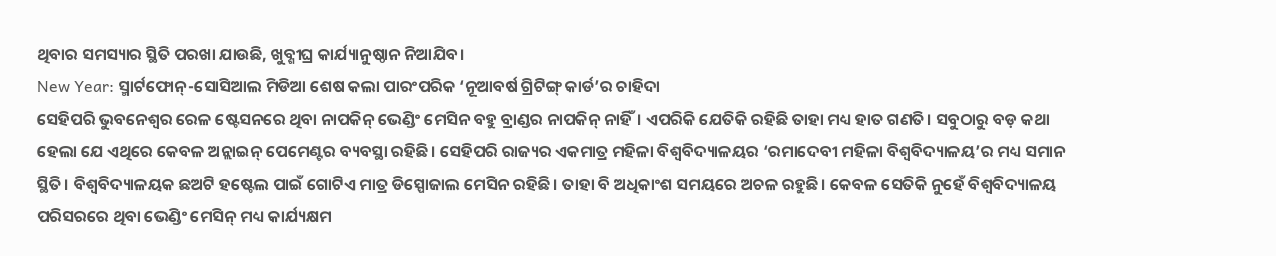ଥିବାର ସମସ୍ୟାର ସ୍ଥିତି ପରଖା ଯାଉଛି, ଖୁବ୍ଶୀଘ୍ର କାର୍ଯ୍ୟାନୁଷ୍ଠାନ ନିଆଯିବ।
New Year: ସ୍ମାର୍ଟଫୋନ୍-ସୋସିଆଲ ମିଡିଆ ଶେଷ କଲା ପାରଂପରିକ ‘ନୂଆବର୍ଷ ଗ୍ରିଟିଙ୍ଗ୍ କାର୍ଡ’ର ଚାହିଦା
ସେହିପରି ଭୁବନେଶ୍ୱର ରେଳ ଷ୍ଟେସନରେ ଥିବା ନାପକିନ୍ ଭେଣ୍ଡିଂ ମେସିନ ବହୁ ବ୍ରାଣ୍ଡର ନାପକିନ୍ ନାହିଁ। ଏପରିକି ଯେତିକି ରହିଛି ତାହା ମଧ୍ୟ ହାତ ଗଣତି। ସବୁଠାରୁ ବଡ଼ କଥା ହେଲା ଯେ ଏଥିରେ କେବଳ ଅନ୍ଲାଇନ୍ ପେମେଣ୍ଟର ବ୍ୟବସ୍ଥା ରହିଛି। ସେହିପରି ରାଜ୍ୟର ଏକମାତ୍ର ମହିଳା ବିଶ୍ୱବିଦ୍ୟାଳୟର ‘ରମାଦେବୀ ମହିଳା ବିଶ୍ୱବିଦ୍ୟାଳୟ’ର ମଧ୍ୟ ସମାନ ସ୍ଥିତି। ବିଶ୍ୱବିଦ୍ୟାଳୟକ ଛଅଟି ହଷ୍ଟେଲ ପାଇଁ ଗୋଟିଏ ମାତ୍ର ଡିସ୍ପୋଜାଲ ମେସିନ ରହିଛି। ତାହା ବି ଅଧିକାଂଶ ସମୟରେ ଅଚଳ ରହୁଛି। କେବଳ ସେତିକି ନୁହେଁ ବିଶ୍ୱବିଦ୍ୟାଳୟ ପରିସରରେ ଥିବା ଭେଣ୍ଡିଂ ମେସିନ୍ ମଧ୍ୟ କାର୍ଯ୍ୟକ୍ଷମ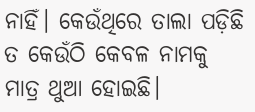ନାହିଁ। କେଉଁଥିରେ ତାଲା ପଡ଼ିଛି ତ କେଉଁଠି କେବଳ ନାମକୁ ମାତ୍ର ଥୁଆ ହୋଇଛି।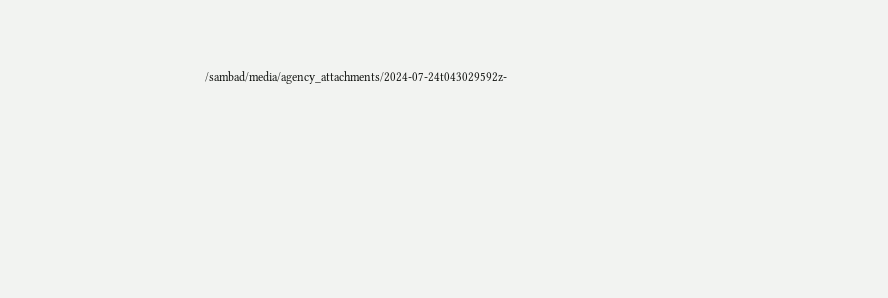/sambad/media/agency_attachments/2024-07-24t043029592z-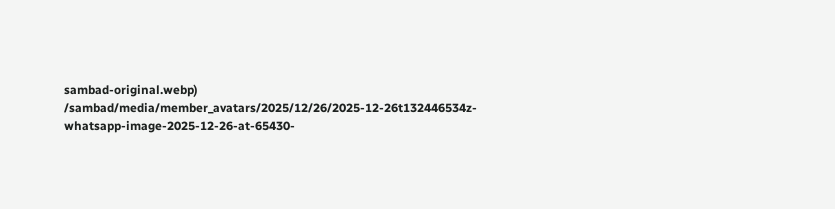sambad-original.webp)
/sambad/media/member_avatars/2025/12/26/2025-12-26t132446534z-whatsapp-image-2025-12-26-at-65430-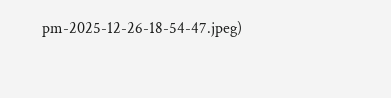pm-2025-12-26-18-54-47.jpeg)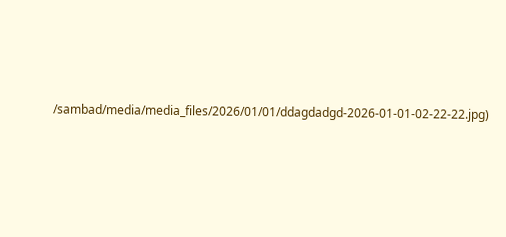/sambad/media/media_files/2026/01/01/ddagdadgd-2026-01-01-02-22-22.jpg)